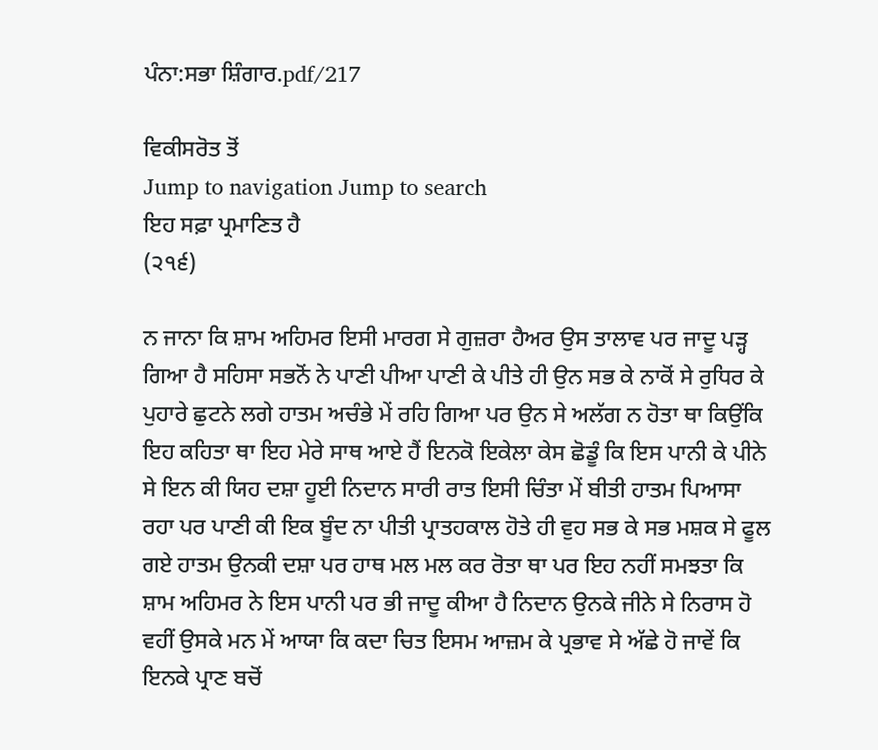ਪੰਨਾ:ਸਭਾ ਸ਼ਿੰਗਾਰ.pdf/217

ਵਿਕੀਸਰੋਤ ਤੋਂ
Jump to navigation Jump to search
ਇਹ ਸਫ਼ਾ ਪ੍ਰਮਾਣਿਤ ਹੈ
(੨੧੬)

ਨ ਜਾਨਾ ਕਿ ਸ਼ਾਮ ਅਹਿਮਰ ਇਸੀ ਮਾਰਗ ਸੇ ਗੁਜ਼ਰਾ ਹੈਅਰ ਉਸ ਤਾਲਾਵ ਪਰ ਜਾਦੂ ਪੜ੍ਹ ਗਿਆ ਹੈ ਸਹਿਸਾ ਸਭਨੋਂ ਨੇ ਪਾਣੀ ਪੀਆ ਪਾਣੀ ਕੇ ਪੀਤੇ ਹੀ ਉਨ ਸਭ ਕੇ ਨਾਕੋਂ ਸੇ ਰੁਧਿਰ ਕੇ ਪੁਹਾਰੇ ਛੁਟਨੇ ਲਗੇ ਹਾਤਮ ਅਚੰਭੇ ਮੇਂ ਰਹਿ ਗਿਆ ਪਰ ਉਨ ਸੇ ਅਲੱਗ ਨ ਹੋਤਾ ਥਾ ਕਿਉਂਕਿ ਇਹ ਕਹਿਤਾ ਥਾ ਇਹ ਮੇਰੇ ਸਾਥ ਆਏ ਹੈਂ ਇਨਕੋ ਇਕੇਲਾ ਕੇਸ ਛੋਡੂੰ ਕਿ ਇਸ ਪਾਨੀ ਕੇ ਪੀਨੇ ਸੇ ਇਨ ਕੀ ਯਿਹ ਦਸ਼ਾ ਹੂਈ ਨਿਦਾਨ ਸਾਰੀ ਰਾਤ ਇਸੀ ਚਿੰਤਾ ਮੇਂ ਬੀਤੀ ਹਾਤਮ ਪਿਆਸਾ ਰਹਾ ਪਰ ਪਾਣੀ ਕੀ ਇਕ ਬੂੰਦ ਨਾ ਪੀਤੀ ਪ੍ਰਾਤਹਕਾਲ ਹੋਤੇ ਹੀ ਵੁਹ ਸਭ ਕੇ ਸਭ ਮਸ਼ਕ ਸੇ ਫੂਲ ਗਏ ਹਾਤਮ ਉਨਕੀ ਦਸ਼ਾ ਪਰ ਹਾਥ ਮਲ ਮਲ ਕਰ ਰੋਤਾ ਥਾ ਪਰ ਇਹ ਨਹੀਂ ਸਮਝਤਾ ਕਿ ਸ਼ਾਮ ਅਹਿਮਰ ਨੇ ਇਸ ਪਾਨੀ ਪਰ ਭੀ ਜਾਦੂ ਕੀਆ ਹੈ ਨਿਦਾਨ ਉਨਕੇ ਜੀਨੇ ਸੇ ਨਿਰਾਸ ਹੋ ਵਹੀਂ ਉਸਕੇ ਮਨ ਮੇਂ ਆਯਾ ਕਿ ਕਦਾ ਚਿਤ ਇਸਮ ਆਜ਼ਮ ਕੇ ਪ੍ਰਭਾਵ ਸੇ ਅੱਛੇ ਹੋ ਜਾਵੇਂ ਕਿ ਇਨਕੇ ਪ੍ਰਾਣ ਬਚੋਂ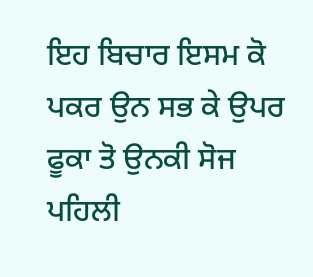ਇਹ ਬਿਚਾਰ ਇਸਮ ਕੋ ਪਕਰ ਉਨ ਸਭ ਕੇ ਉਪਰ ਫੂਕਾ ਤੋ ਉਨਕੀ ਸੋਜ ਪਹਿਲੀ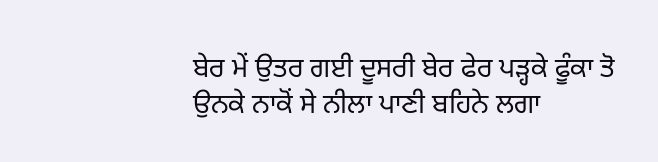ਬੇਰ ਮੇਂ ਉਤਰ ਗਈ ਦੂਸਰੀ ਬੇਰ ਫੇਰ ਪੜ੍ਹਕੇ ਫੂੰਕਾ ਤੋ ਉਨਕੇ ਨਾਕੋਂ ਸੇ ਨੀਲਾ ਪਾਣੀ ਬਹਿਨੇ ਲਗਾ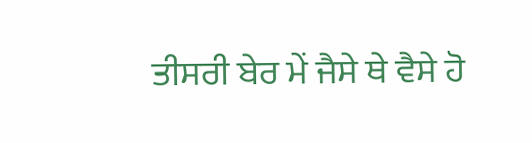ਤੀਸਰੀ ਬੇਰ ਮੇਂ ਜੈਸੇ ਥੇ ਵੈਸੇ ਹੋ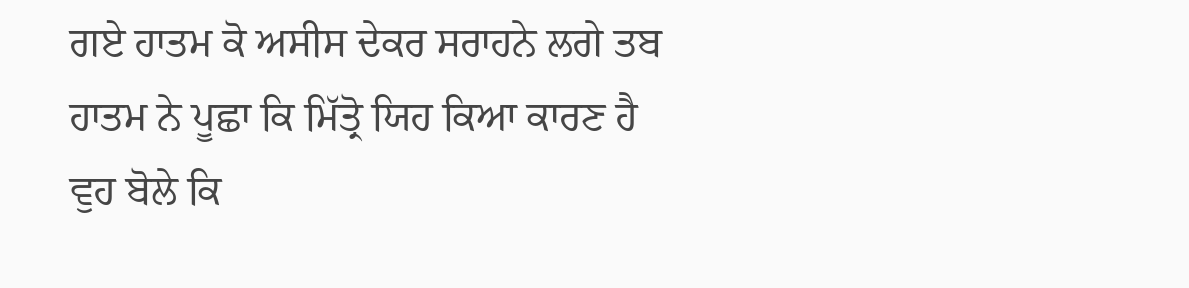ਗਏ ਹਾਤਮ ਕੋ ਅਸੀਸ ਦੇਕਰ ਸਰਾਹਨੇ ਲਗੇ ਤਬ ਹਾਤਮ ਨੇ ਪੂਛਾ ਕਿ ਮਿੱਤ੍ਰੋ ਯਿਹ ਕਿਆ ਕਾਰਣ ਹੈ ਵੁਹ ਬੋਲੇ ਕਿ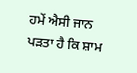ਹਮੇਂ ਐਸੀ ਜਾਨ ਪੜਤਾ ਹੈ ਕਿ ਸ਼ਾਮ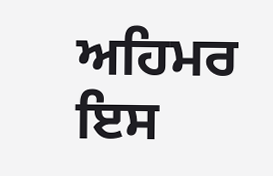ਅਹਿਮਰ ਇਸ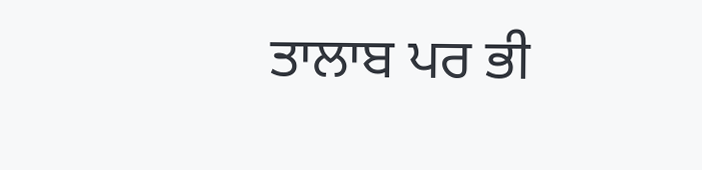ਤਾਲਾਬ ਪਰ ਭੀ